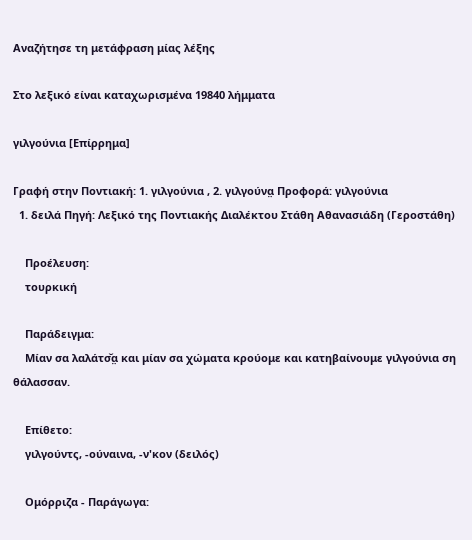Αναζήτησε τη μετάφραση μίας λέξης

Στο λεξικό είναι καταχωρισμένα 19840 λήμματα

γιλγούνια [Επίρρημα]

Γραφή στην Ποντιακή: 1. γιλγούνια , 2. γιλγούνα̤ Προφορά: γιλγούνια
  1. δειλά Πηγή: Λεξικό της Ποντιακής Διαλέκτου Στάθη Αθανασιάδη (Γεροστάθη)

    Προέλευση:
    τουρκική

    Παράδειγμα:
    Μίαν σα λαλάτσ̌α̤ και μίαν σα χώματα κρούομε και κατηβαίνουμε γιλγούνια ση θάλασσαν.

    Επίθετο:
    γιλγούντς, -ούναινα, -ν'κον (δειλός)

    Ομόρριζα - Παράγωγα: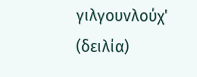γιλγουνλούχ' (δειλία)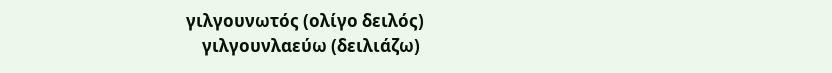γιλγουνωτός (ολίγο δειλός)
    γιλγουνλαεύω (δειλιάζω)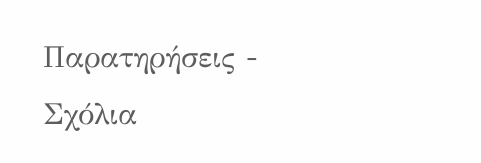Παρατηρήσεις - Σχόλια